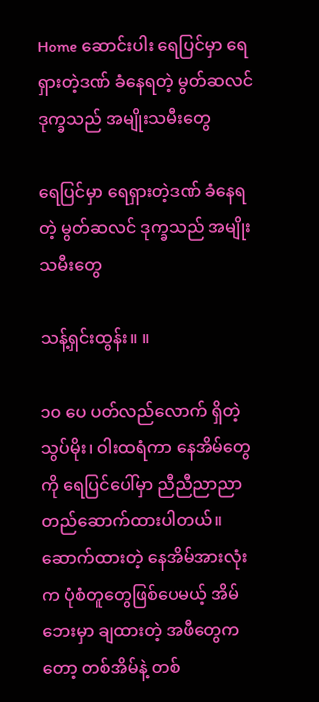Home ဆောင်းပါး ရေပြင်မှာ ရေရှားတဲ့ဒဏ် ခံနေရတဲ့ မွတ်ဆလင် ဒုက္ခသည် အမျိုးသမီးတွေ

ရေပြင်မှာ ရေရှားတဲ့ဒဏ် ခံနေရတဲ့ မွတ်ဆလင် ဒုက္ခသည် အမျိုးသမီးတွေ

သန့်ရှင်းထွန်း။ ။

၁၀ ပေ ပတ်လည်လောက် ရှိတဲ့ သွပ်မိုး၊ ဝါးထရံကာ နေအိမ်တွေကို ရေပြင်ပေါ်မှာ ညီညီညာညာ တည်ဆောက်ထားပါတယ်။ ဆောက်ထားတဲ့ နေအိမ်အားလုံးက ပုံစံတူတွေဖြစ်ပေမယ့် အိမ်ဘေးမှာ ချထားတဲ့ အဖီတွေကတော့ တစ်အိမ်နဲ့ တစ်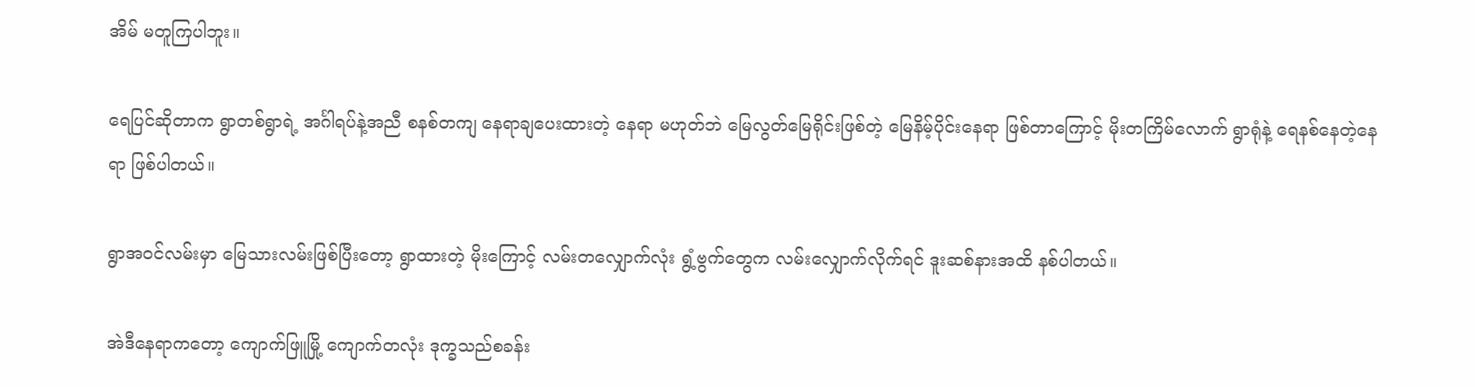အိမ် မတူကြပါဘူး။

ရေပြင်ဆိုတာက ရွာတစ်ရွာရဲ့ အင်္ဂါရပ်နဲ့အညီ စနစ်တကျ နေရာချပေးထားတဲ့ နေရာ မဟုတ်ဘဲ မြေလွတ်မြေရိုင်းဖြစ်တဲ့ မြေနိမ့်ပိုင်းနေရာ ဖြစ်တာကြောင့် မိုးတကြိမ်လောက် ရွာရုံနဲ့ ရေနစ်နေတဲ့နေရာ ဖြစ်ပါတယ်။

ရွာအဝင်လမ်းမှာ မြေသားလမ်းဖြစ်ပြီးတော့ ရွာထားတဲ့ မိုးကြောင့် လမ်းတလျှောက်လုံး ရွံ့ဗွက်တွေက လမ်းလျှောက်လိုက်ရင် ဒူးဆစ်နားအထိ နစ်ပါတယ်။

အဲဒီနေရာကတော့ ကျောက်ဖြူမြို့ ကျောက်တလုံး ဒုက္ခသည်စခန်း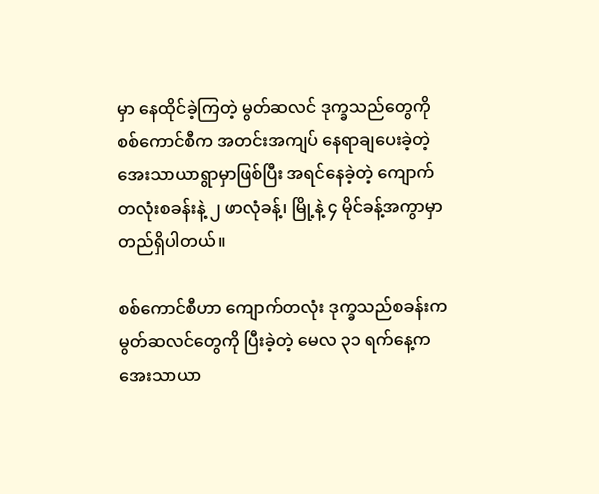မှာ နေထိုင်ခဲ့ကြတဲ့ မွတ်ဆလင် ဒုက္ခသည်တွေကို စစ်ကောင်စီက အတင်းအကျပ် နေရာချပေးခဲ့တဲ့ အေးသာယာရွာမှာဖြစ်ပြီး အရင်နေခဲ့တဲ့ ကျောက်တလုံးစခန်းနဲ့ ၂ ဖာလုံခန့်၊ မြို့နဲ့ ၄ မိုင်ခန့်အကွာမှာ တည်ရှိပါတယ်။

စစ်ကောင်စီဟာ ကျောက်တလုံး ဒုက္ခသည်စခန်းက မွတ်ဆလင်တွေကို ပြီးခဲ့တဲ့ မေလ ၃၁ ရက်နေ့က အေးသာယာ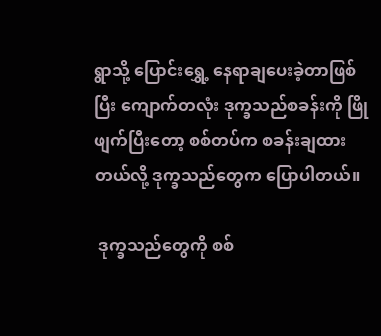ရွာသို့ ပြောင်းရွှေ့ နေရာချပေးခဲ့တာဖြစ်ပြီး ကျောက်တလုံး ဒုက္ခသည်စခန်းကို ဖြိုဖျက်ပြီးတော့ စစ်တပ်က စခန်းချထားတယ်လို့ ဒုက္ခသည်တွေက ပြောပါတယ်။

 ဒုက္ခသည်တွေကို စစ်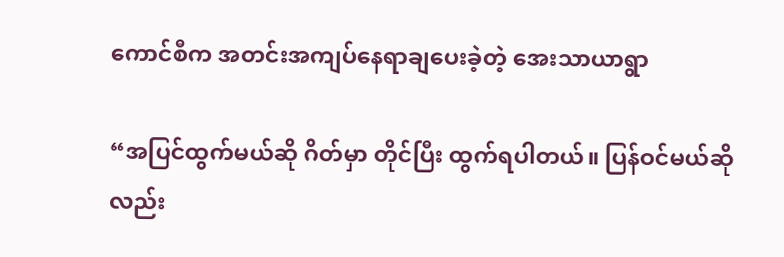ကောင်စီက အတင်းအကျပ်နေရာချပေးခဲ့တဲ့ အေးသာယာရွာ

“အပြင်ထွက်မယ်ဆို ဂိတ်မှာ တိုင်ပြီး ထွက်ရပါတယ်။ ပြန်ဝင်မယ်ဆိုလည်း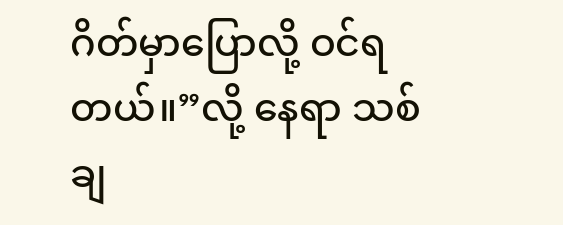ဂိတ်မှာပြောလို့ ဝင်ရတယ်။”လို့ နေရာ သစ် ချ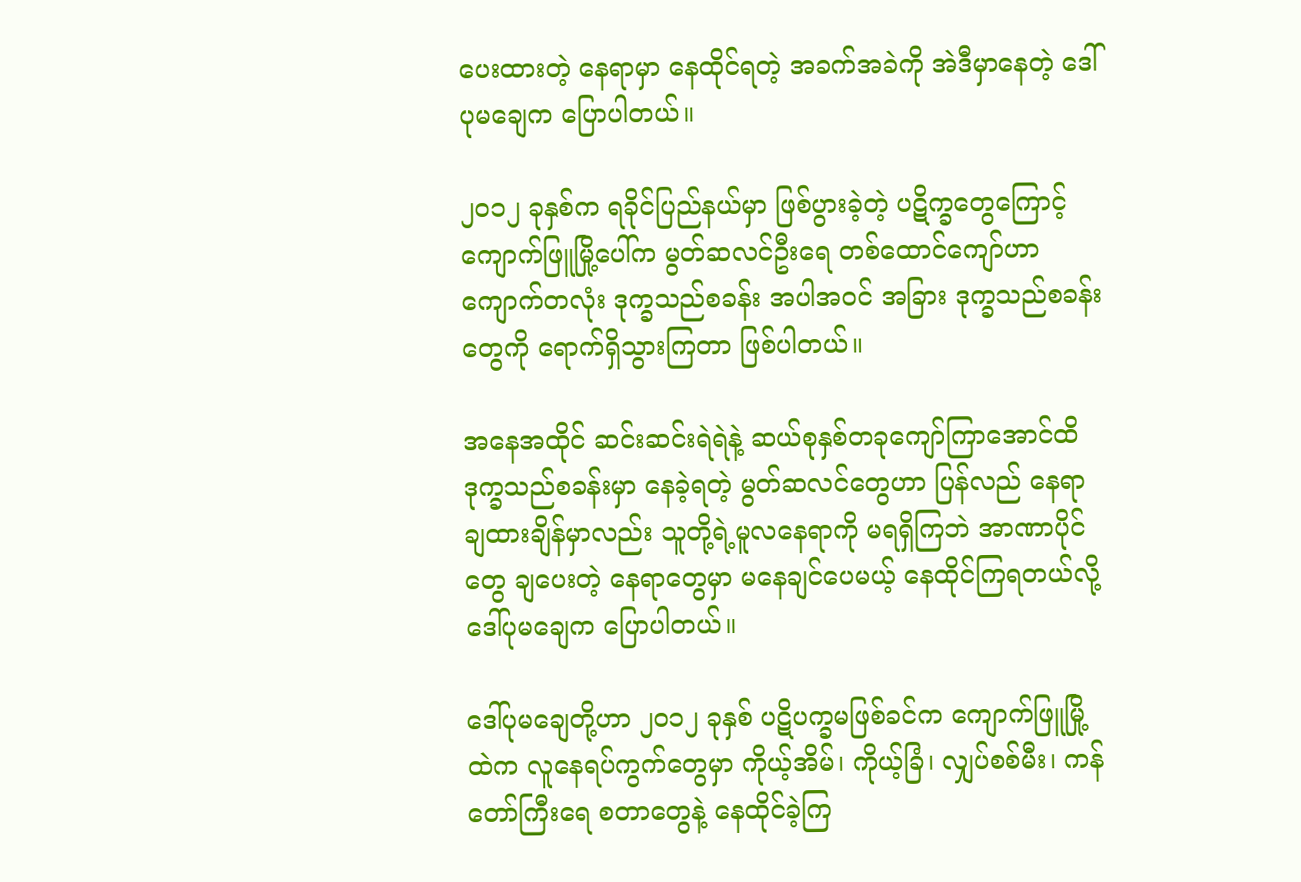ပေးထားတဲ့ နေရာမှာ နေထိုင်ရတဲ့ အခက်အခဲကို အဲဒီမှာနေတဲ့ ဒေါ်ပုမချေက ပြောပါတယ်။

၂၀၁၂ ခုနှစ်က ရခိုင်ပြည်နယ်မှာ ဖြစ်ပွားခဲ့တဲ့ ပဋိက္ခတွေကြောင့် ကျောက်ဖြူမြို့ပေါ်က မွတ်ဆလင်ဦးရေ တစ်ထောင်ကျော်ဟာ ကျောက်တလုံး ဒုက္ခသည်စခန်း အပါအဝင် အခြား ဒုက္ခသည်စခန်းတွေကို ရောက်ရှိသွားကြတာ ဖြစ်ပါတယ်။

အနေအထိုင် ဆင်းဆင်းရဲရဲနဲ့ ဆယ်စုနှစ်တခုကျော်ကြာအောင်ထိ ဒုက္ခသည်စခန်းမှာ နေခဲ့ရတဲ့ မွတ်ဆလင်တွေဟာ ပြန်လည် နေရာချထားချိန်မှာလည်း သူတို့ရဲ့မူလနေရာကို မရရှိကြဘဲ အာဏာပိုင်တွေ ချပေးတဲ့ နေရာတွေမှာ မနေချင်ပေမယ့် နေထိုင်ကြရတယ်လို့ ဒေါ်ပုမချေက ပြောပါတယ်။

ဒေါ်ပုမချေတို့ဟာ ၂၀၁၂ ခုနှစ် ပဋိပက္ခမဖြစ်ခင်က ကျောက်ဖြူမြို့ထဲက လူနေရပ်ကွက်တွေမှာ ကိုယ့်အိမ်၊ ကိုယ့်ခြံ၊ လျှပ်စစ်မီး၊ ကန်တော်ကြီးရေ စတာတွေနဲ့ နေထိုင်ခဲ့ကြ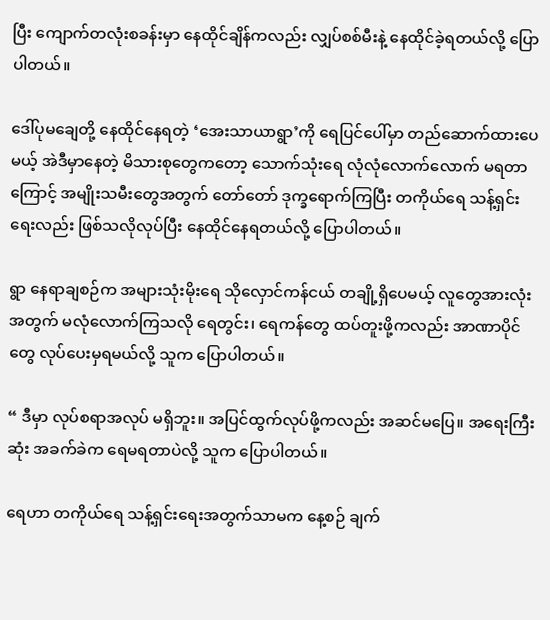ပြီး ကျောက်တလုံးစခန်းမှာ နေထိုင်ချိန်ကလည်း လျှပ်စစ်မီးနဲ့ နေထိုင်ခဲ့ရတယ်လို့ ပြောပါတယ်။

ဒေါ်ပုမချေတို့ နေထိုင်နေရတဲ့ ‘အေးသာယာရွာ’ကို ရေပြင်ပေါ်မှာ တည်ဆောက်ထားပေမယ့် အဲဒီမှာနေတဲ့ မိသားစုတွေကတော့ သောက်သုံးရေ လုံလုံလောက်လောက် မရတာကြောင့် အမျိုးသမီးတွေအတွက် တော်တော် ဒုက္ခရောက်ကြပြီး တကိုယ်ရေ သန့်ရှင်းရေးလည်း ဖြစ်သလိုလုပ်ပြီး နေထိုင်နေရတယ်လို့ ပြောပါတယ်။

ရွာ နေရာချစဉ်က အများသုံးမိုးရေ သိုလှောင်ကန်ငယ် တချို့ရှိပေမယ့် လူတွေအားလုံးအတွက် မလုံလောက်ကြသလို ရေတွင်း၊ ရေကန်တွေ ထပ်တူးဖို့ကလည်း အာဏာပိုင်တွေ လုပ်ပေးမှရမယ်လို့ သူက ပြောပါတယ်။

“ ဒီမှာ လုပ်စရာအလုပ် မရှိဘူး။ အပြင်ထွက်လုပ်ဖို့ကလည်း အဆင်မပြေ။ အရေးကြီးဆုံး အခက်ခဲက ရေမရတာပဲလို့ သူက ပြောပါတယ်။

ရေဟာ တကိုယ်ရေ သန့်ရှင်းရေးအတွက်သာမက နေ့စဉ် ချက်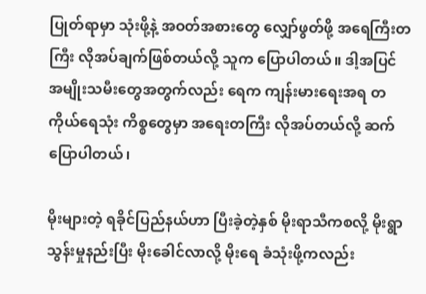ပြုတ်ရာမှာ သုံးဖို့နဲ့ အဝတ်အစားတွေ လျှော်ဖွတ်ဖို့ အရေကြီးတကြီး လိုအပ်ချက်ဖြစ်တယ်လို့ သူက ပြောပါတယ်။ ဒါ့အပြင် အမျိုးသမီးတွေအတွက်လည်း ရေက ကျန်းမားရေးအရ တကိုယ်ရေသုံး ကိစ္စတွေမှာ အရေးတကြီး လိုအပ်တယ်လို့ ဆက်ပြောပါတယ်၊

မိုးများတဲ့ ရခိုင်ပြည်နယ်ဟာ ပြီးခဲ့တဲ့နှစ် မိုးရာသီကစလို့ မိုးရွာသွန်းမှုနည်းပြီး မိုးခေါင်လာလို့ မိုးရေ ခံသုံးဖို့ကလည်း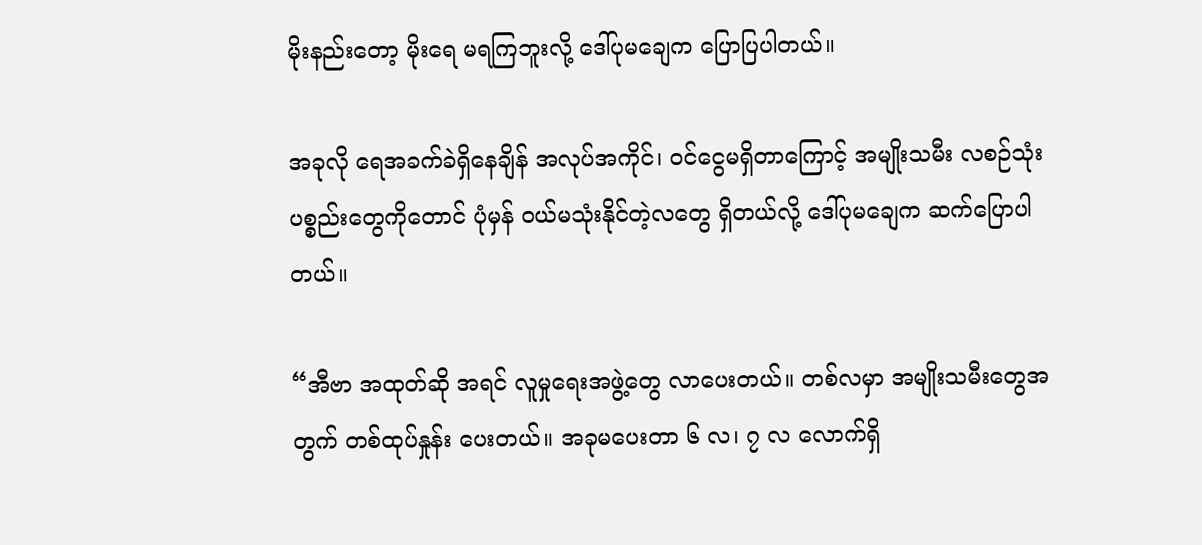မိုးနည်းတော့ မိုးရေ မရကြဘူးလို့ ဒေါ်ပုမချေက ပြောပြပါတယ်။

အခုလို ရေအခက်ခဲရှိနေချိန် အလုပ်အကိုင်၊ ဝင်ငွေမရှိတာကြောင့် အမျိုးသမီး လစဉ်သုံးပစ္စည်းတွေကိုတောင် ပုံမှန် ဝယ်မသုံးနိုင်တဲ့လတွေ ရှိတယ်လို့ ဒေါ်ပုမချေက ဆက်ပြောပါတယ်။

“အီဗာ အထုတ်ဆို အရင် လူမှုရေးအဖွဲ့တွေ လာပေးတယ်။ တစ်လမှာ အမျိုးသမီးတွေအတွက် တစ်ထုပ်နှုန်း ပေးတယ်။ အခုမပေးတာ ၆ လ၊ ၇ လ လောက်ရှိ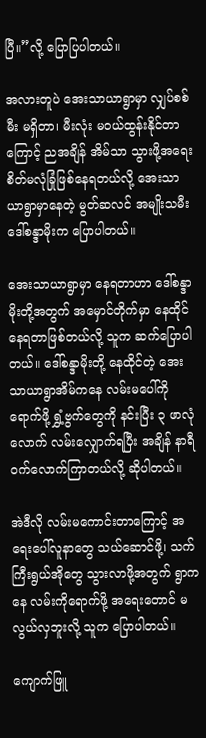ပြီ။”လို့ ပြောပြပါတယ်။

အလားတူပဲ အေးသာယာရွာမှာ လျှပ်စစ်မီး မရှိတာ၊ မီးလုံး မဝယ်ထွန်းနိုင်တာကြောင့် ညအချိန် အိမ်သာ သွားဖို့အရေး စိတ်မလုံခြုံဖြစ်နေရတယ်လို့ အေးသာယာရွာမှာနေတဲ့ မွတ်ဆလင် အမျိုးသမီး ဒေါ်စန္ဒာမိုးက ပြောပါတယ်။

အေးသာယာရွာမှာ နေရတာဟာ ဒေါ်စန္ဒာမိုးတို့အတွက် အမှောင်တိုက်မှာ နေထိုင်နေရတာဖြစ်တယ်လို့ သူက ဆက်ပြောပါတယ်။ ဒေါ်စန္ဒာမိုးတို့ နေထိုင်တဲ့ အေးသာယာရွာအိမ်ကနေ လမ်းမပေါ်ကို ရောက်ဖို့ ရွှံ့ဗွက်တွေကို နင်းပြီး ၃ ဖာလုံလောက် လမ်းလျှောက်ရပြီး အချိန် နာရီဝက်လောက်ကြာတယ်လို့ ဆိုပါတယ်။

အဲဒီလို လမ်းမကောင်းတာကြောင့် အရေးပေါ်လူနာတွေ သယ်ဆောင်ဖို့၊ သက်ကြီးရွယ်အိုတွေ သွားလာဖို့အတွက် ရွာကနေ လမ်းကိုရောက်ဖို့ အရေးတောင် မလွယ်လှဘူးလို့ သူက ပြောပါတယ်။

ကျောက်ဖြူ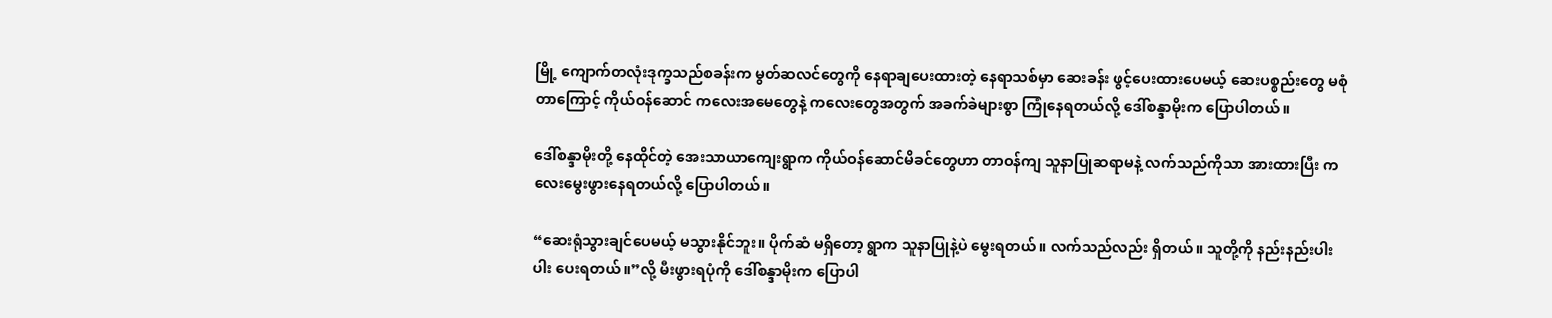မြို့ ကျောက်တလုံးဒုက္ခသည်စခန်းက မွတ်ဆလင်တွေကို နေရာချပေးထားတဲ့ နေရာသစ်မှာ ဆေးခန်း ဖွင့်ပေးထားပေမယ့် ဆေးပစ္စည်းတွေ မစုံတာကြောင့် ကိုယ်ဝန်ဆောင် ကလေးအမေတွေနဲ့ ကလေးတွေအတွက် အခက်ခဲများစွာ ကြုံနေရတယ်လို့ ဒေါ်စန္ဒာမိုးက ပြောပါတယ်။

ဒေါ်စန္ဒာမိုးတို့ နေထိုင်တဲ့ အေးသာယာကျေးရွာက ကိုယ်ဝန်ဆောင်မိခင်တွေဟာ တာဝန်ကျ သူနာပြုဆရာမနဲ့ လက်သည်ကိုသာ အားထားပြီး ကလေးမွေးဖွားနေရတယ်လို့ ပြောပါတယ်။

“ဆေးရုံသွားချင်ပေမယ့် မသွားနိုင်ဘူး။ ပိုက်ဆံ မရှိတော့ ရွာက သူနာပြုနဲ့ပဲ မွေးရတယ်။ လက်သည်လည်း ရှိတယ်။ သူတို့ကို နည်းနည်းပါးပါး ပေးရတယ်။”လို့ မီးဖွားရပုံကို ဒေါ်စန္ဒာမိုးက ပြောပါ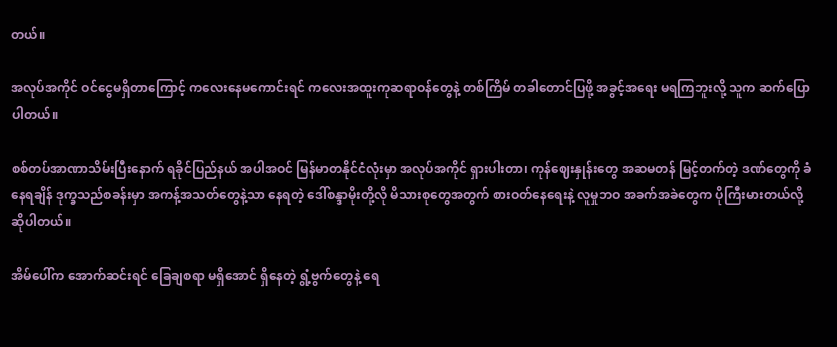တယ်။

အလုပ်အကိုင် ဝင်ငွေမရှိတာကြောင့် ကလေးနေမကောင်းရင် ကလေးအထူးကုဆရာဝန်တွေနဲ့ တစ်ကြိမ် တခါတောင်ပြဖို့ အခွင့်အရေး မရကြဘူးလို့ သူက ဆက်ပြောပါတယ်။

စစ်တပ်အာဏာသိမ်းပြီးနောက် ရခိုင်ပြည်နယ် အပါအဝင် မြန်မာတနိုင်ငံလုံးမှာ အလုပ်အကိုင် ရှားပါးတာ၊ ကုန်ဈေးနှုန်းတွေ အဆမတန် မြင့်တက်တဲ့ ဒဏ်တွေကို ခံနေရချိန် ဒုက္ခသည်စခန်းမှာ အကန့်အသတ်တွေနဲ့သာ နေရတဲ့ ဒေါ်စန္ဒာမိုးတို့လို မိသားစုတွေအတွက် စားဝတ်နေရေးနဲ့ လူမှုဘဝ အခက်အခဲတွေက ပိုကြီးမားတယ်လို့ ဆိုပါတယ်။

အိမ်ပေါ်က အောက်ဆင်းရင် ခြေချစရာ မရှိအောင် ရှိနေတဲ့ ရွံ့ဗွက်တွေနဲ့ ရေ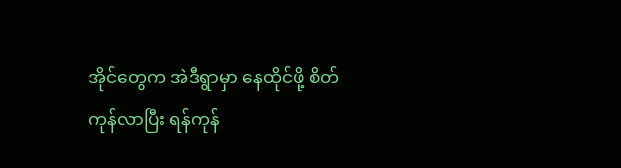အိုင်တွေက အဲဒီရွာမှာ နေထိုင်ဖို့ စိတ်ကုန်လာပြီး ရန်ကုန်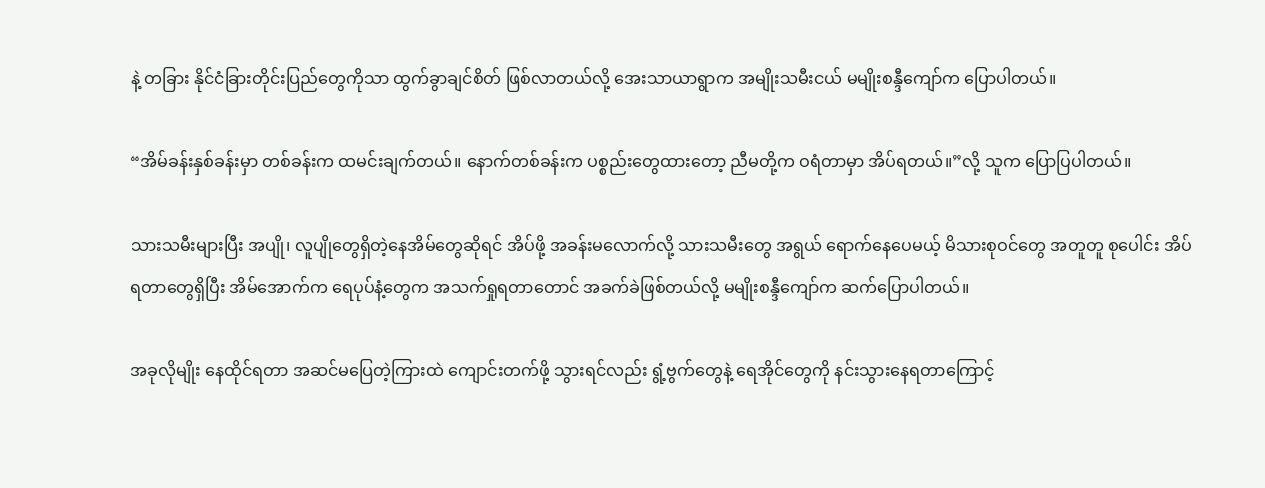နဲ့ တခြား နိုင်ငံခြားတိုင်းပြည်တွေကိုသာ ထွက်ခွာချင်စိတ် ဖြစ်လာတယ်လို့ အေးသာယာရွာက အမျိုးသမီးငယ် မမျိုးစန္ဒီကျော်က ပြောပါတယ်။

“အိမ်ခန်းနှစ်ခန်းမှာ တစ်ခန်းက ထမင်းချက်တယ်။ နောက်တစ်ခန်းက ပစ္စည်းတွေထားတော့ ညီမတို့က ဝရံတာမှာ အိပ်ရတယ်။”လို့ သူက ပြောပြပါတယ်။

သားသမီးများပြီး အပျို၊ လူပျိုတွေရှိတဲ့နေအိမ်တွေဆိုရင် အိပ်ဖို့ အခန်းမလောက်လို့ သားသမီးတွေ အရွယ် ရောက်နေပေမယ့် မိသားစုဝင်တွေ အတူတူ စုပေါင်း အိပ်ရတာတွေရှိပြီး အိမ်အောက်က ရေပုပ်နံ့တွေက အသက်ရှုရတာတောင် အခက်ခဲဖြစ်တယ်လို့ မမျိုးစန္ဒီကျော်က ဆက်ပြောပါတယ်။

အခုလိုမျိုး နေထိုင်ရတာ အဆင်မပြေတဲ့ကြားထဲ ကျောင်းတက်ဖို့ သွားရင်လည်း ရွံ့ဗွက်တွေနဲ့ ရေအိုင်တွေကို နင်းသွားနေရတာကြောင့်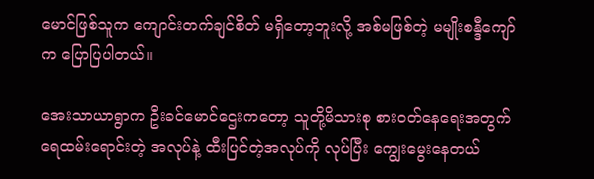မောင်ဖြစ်သူက ကျောင်းတက်ချင်စိတ် မရှိတော့ဘူးလို့ အစ်မဖြစ်တဲ့ မမျိုးစန္ဒီကျော်က ပြောပြပါတယ်။

အေးသာယာရွာက ဦးခင်မောင်ဌေးကတော့ သူတို့မိသားစု စားဝတ်နေရေးအတွက် ရေထမ်းရောင်းတဲ့ အလုပ်နဲ့ ထီးပြင်တဲ့အလုပ်ကို လုပ်ပြီး ကျွေးမွေးနေတယ်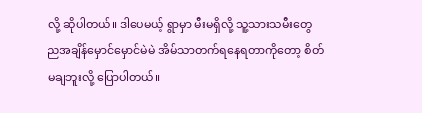လို့ ဆိုပါတယ်။ ဒါပေမယ့် ရွာမှာ မီးမရှိလို့ သူ့သားသမီးတွေ ညအချိန်မှောင်မှောင်မဲမဲ အိမ်သာတက်ရနေရတာကိုတော့ စိတ်မချဘူးလို့ ပြောပါတယ်။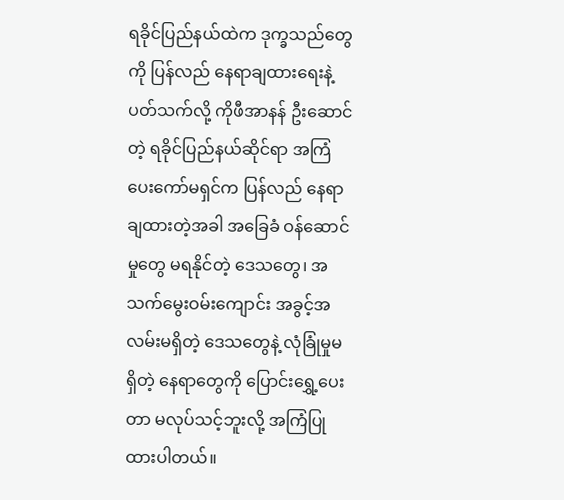ရခိုင်ပြည်နယ်ထဲက ဒုက္ခသည်တွေကို ပြန်လည် နေရာချထားရေးနဲ့ ပတ်သက်လို့ ကိုဖီအာနန် ဦးဆောင်တဲ့ ရခိုင်ပြည်နယ်ဆိုင်ရာ အကြံပေးကော်မရှင်က ပြန်လည် နေရာချထားတဲ့အခါ အခြေခံ ဝန်ဆောင်မှုတွေ မရနိုင်တဲ့ ဒေသတွေ၊ အသက်မွေးဝမ်းကျောင်း အခွင့်အလမ်းမရှိတဲ့ ဒေသတွေနဲ့ လုံခြုံမှုမရှိတဲ့ နေရာတွေကို ပြောင်းရွှေ့ပေးတာ မလုပ်သင့်ဘူးလို့ အကြံပြုထားပါတယ်။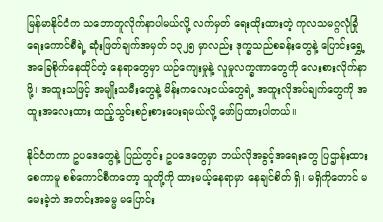မြန်မာနိုင်ငံက သဘောတူလိုက်နာပါမယ်လို့ လက်မှတ် ရေးထိုးထားတဲ့ ကုလသမဂ္ဂလုံခြုံရေးကောင်စီရဲ့ ဆုံးဖြတ်ချက်အမှတ် ၁၃၂၅ မှာလည်း ဒုက္ခသည်စခန်းတွေနဲ့ ပြောင်းရွှေ့ အခြေစိုက်နေထိုင်တဲ့ နေရာတွေမှာ ယဉ်ကျေးမှုနဲ့ လူမှုလက္ခဏာတွေကို လေးစားလိုက်နာဖို့၊ အထူးသဖြင့် အမျိုးသမီးတွေနဲ့ မိန်းကလေးငယ်တွေရဲ့ အထူးလိုအပ်ချက်တွေကို အထူးအလေးထား ထည့်သွင်းစဉ်းစားပေးရမယ်လို့ ဖော်ပြထားပါတယ်။

နိုင်ငံတကာ ဥပဒေတွေနဲ့ ပြည်တွင်း ဥပဒေတွေမှာ ဘယ်လိုအခွင့်အရေးတွေ ပြဌာန်းထားစေကာမူ စစ်ကောင်စီကတော့ သူတို့ကို ထားမယ့်နေရာမှာ နေချင်စိတ် ရှိ၊ မရှိကိုတောင် မမေးခဲ့ဘဲ အတင်းအဓမ္မ မပြောင်း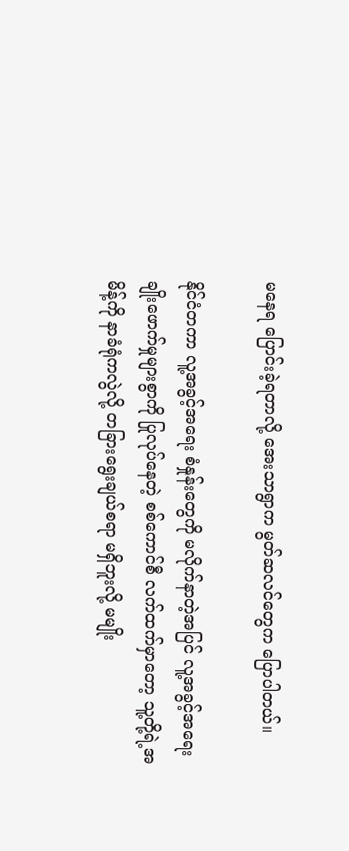မနေရ ပြောင်းခဲ့ရတာလို့ အေးသာရွာက မွတ်ဆလင်တွေက ပြောပါတယ်။

နိုင်ငံတကာ လူ့အခွင့်အရေး စံနှုန်းတွေကို မလိုက်နာတဲ့အပြင် လူ့အခွင့်အရေး ချိုးဖောက်မှုများစွာကို ပြုလုပ်နေတဲ့ စစ်ကောင်စီ လက်ထက်မှာတော့ သူ့တို့ရဲ့အမိန့်ကို နာခံရုံကလွဲလို့ တခြားရွေးချယ်စရာ မရှိဘူးလို့ မမျိုး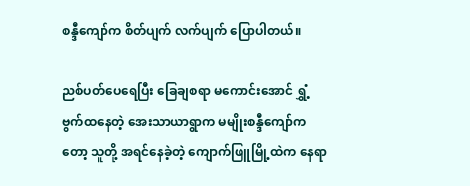စန္ဒီကျော်က စိတ်ပျက် လက်ပျက် ပြောပါတယ်။

ညစ်ပတ်ပေရေပြီး ခြေချစရာ မကောင်းအောင် ရွှံ့ဗွက်ထနေတဲ့ အေးသာယာရွာက မမျိုးစန္ဒီကျော်ကတော့ သူတို့ အရင်နေခဲ့တဲ့ ကျောက်ဖြူမြို့ထဲက နေရာ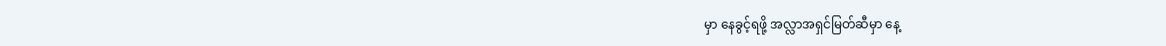မှာ နေခွင့်ရဖို့ အလ္လာအရှင်မြတ်ဆီမှာ နေ့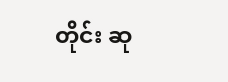တိုင်း ဆု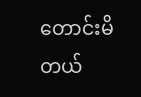တောင်းမိတယ်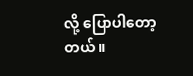လို့ ပြောပါတော့တယ်။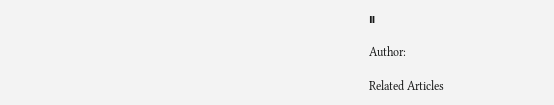။

Author:

Related Articles